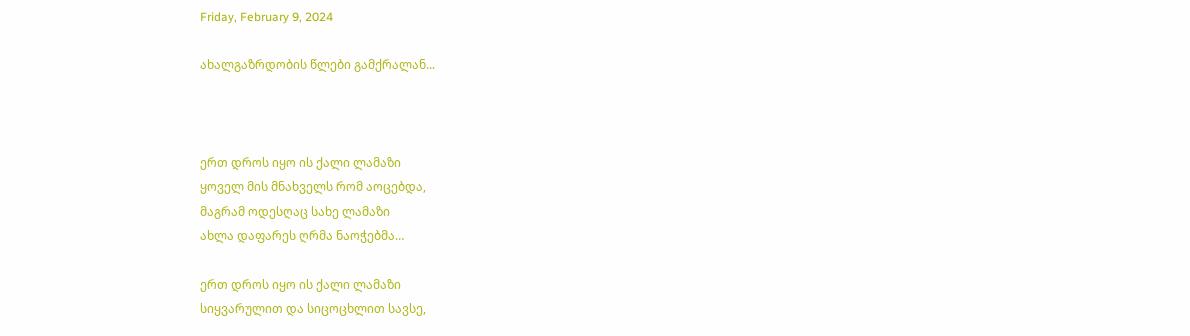Friday, February 9, 2024

ახალგაზრდობის წლები გამქრალან...



ერთ დროს იყო ის ქალი ლამაზი
ყოველ მის მნახველს რომ აოცებდა,
მაგრამ ოდესღაც სახე ლამაზი
ახლა დაფარეს ღრმა ნაოჭებმა…

ერთ დროს იყო ის ქალი ლამაზი
სიყვარულით და სიცოცხლით სავსე,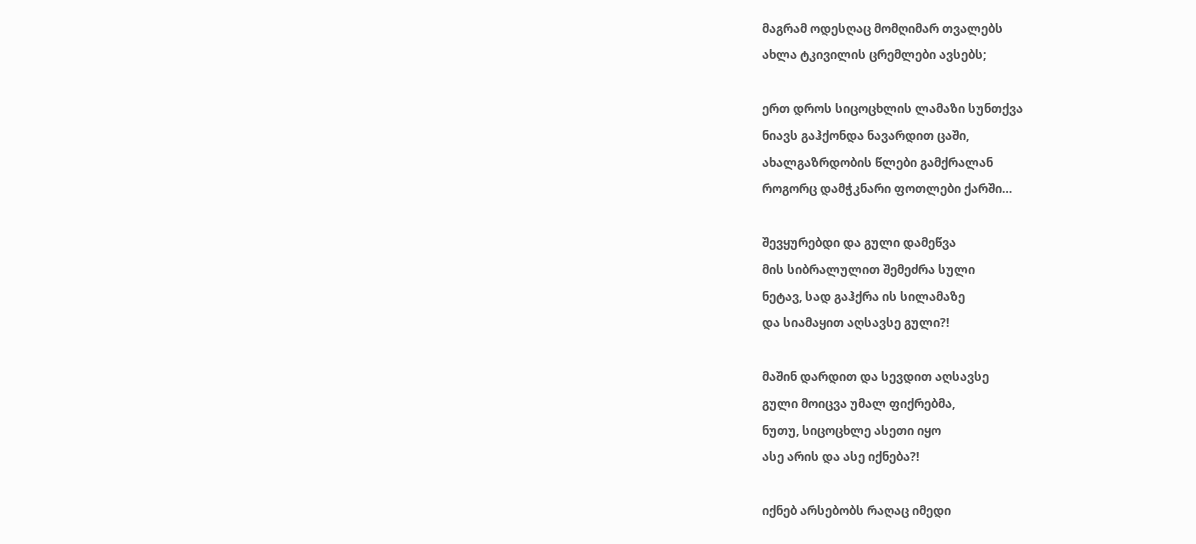მაგრამ ოდესღაც მომღიმარ თვალებს
ახლა ტკივილის ცრემლები ავსებს;

ერთ დროს სიცოცხლის ლამაზი სუნთქვა
ნიავს გაჰქონდა ნავარდით ცაში,
ახალგაზრდობის წლები გამქრალან
როგორც დამჭკნარი ფოთლები ქარში…

შევყურებდი და გული დამეწვა
მის სიბრალულით შემეძრა სული
ნეტავ, სად გაჰქრა ის სილამაზე
და სიამაყით აღსავსე გული?!

მაშინ დარდით და სევდით აღსავსე
გული მოიცვა უმალ ფიქრებმა,
ნუთუ, სიცოცხლე ასეთი იყო
ასე არის და ასე იქნება?!

იქნებ არსებობს რაღაც იმედი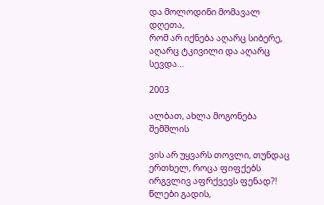და მოლოდინი მომავალ დღეთა,
რომ არ იქნება აღარც სიბერე,
აღარც ტკივილი და აღარც სევდა…

2003

ალბათ, ახლა მოგონება შემშლის

ვის არ უყვარს თოვლი, თუნდაც ერთხელ, როცა ფიფქებს ირგვლივ აფრქვევს ფენად?! წლები გადის,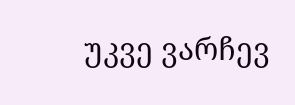უკვე ვარჩევ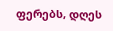ფერებს, დღეს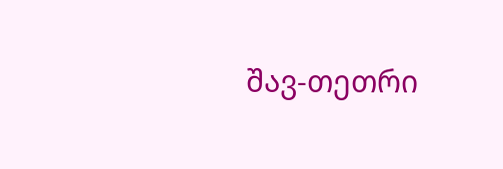შავ-თეთრი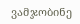ვამჯობინე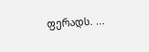ფერადს. ...